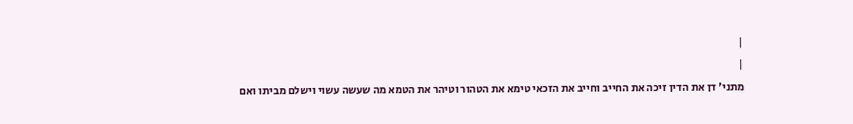|
|
מתני' דן את הדין זיכה את החייב וחייב את הזכאי טימא את הטהור וטיהר את הטמא מה שעשה עשוי וישלם מביתו ואם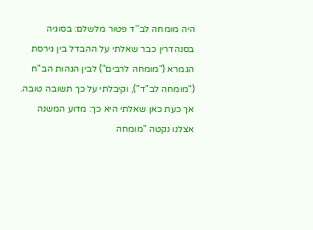היה מומחה לב''ד פטור מלשלם: בסוגיה בסנהדרין כבר שאלתי על ההבדל בין גירסת הגמרא ("מומחה לרבים") לבין הגהות הב"ח ("מומחה לב"ד"), וקיבלתי על כך תשובה טובה. אך כעת כאן שאלתי היא כך: מדוע המשנה אצלנו נקטה "מומחה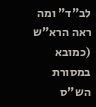לב"ד" ומה ראה הרא"ש (כמובא במסורת הש"ס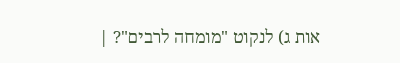אות ג) לנקוט "מומחה לרבים"? |